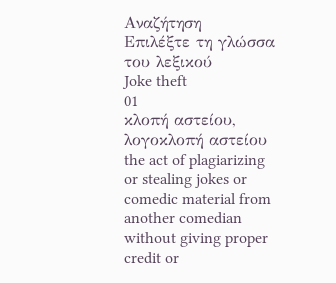Αναζήτηση
Επιλέξτε τη γλώσσα του λεξικού
Joke theft
01
κλοπή αστείου, λογοκλοπή αστείου
the act of plagiarizing or stealing jokes or comedic material from another comedian without giving proper credit or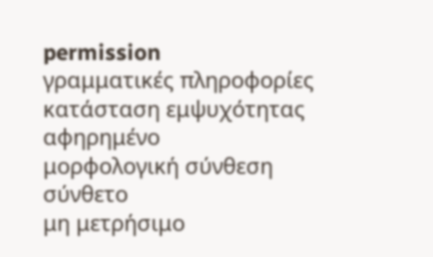permission
γραμματικές πληροφορίες
κατάσταση εμψυχότητας
αφηρημένο
μορφολογική σύνθεση
σύνθετο
μη μετρήσιμο